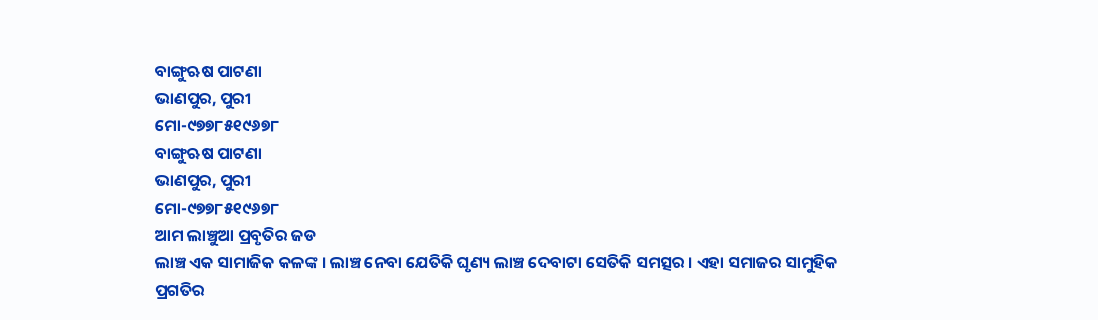ବାଙ୍ଗୁଋଷ ପାଟଣା
ଭାଣପୁର, ପୁରୀ
ମୋ-୯୭୭୮୫୧୯୬୭୮
ବାଙ୍ଗୁଋଷ ପାଟଣା
ଭାଣପୁର, ପୁରୀ
ମୋ-୯୭୭୮୫୧୯୬୭୮
ଆମ ଲାଞ୍ଚୁଆ ପ୍ରବୃତିର ଜଡ
ଲାଞ୍ଚ ଏକ ସାମାଜିକ କଳଙ୍କ । ଲାଞ୍ଚ ନେବା ଯେତିକି ଘୃଣ୍ୟ ଲାଞ୍ଚ ଦେବାଟା ସେତିକି ସମତ୍ସର । ଏହା ସମାଜର ସାମୁହିକ ପ୍ରଗତିର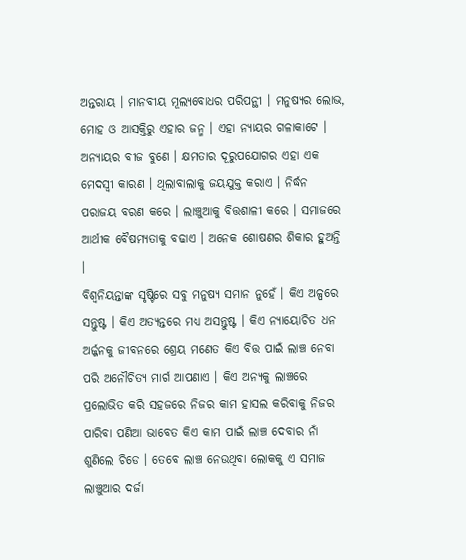ଅନ୍ତରାୟ । ମାନବୀୟ ମୂଲ୍ୟବୋଧର ପରିପନ୍ଥୀ । ମନୁଷ୍ୟର ଲୋଭ, ମୋହ ଓ ଆସକ୍ତିରୁ ଏହାର ଜନ୍ମ । ଏହା ନ୍ୟାୟର ଗଳାକାଟେ । ଅନ୍ୟାୟର ବୀଜ ବୁଣେ । କ୍ଷମତାର ଦୂରୁପଯୋଗର ଏହା ଏକ ମେଦସ୍ୱୀ କାରଣ । ଥିଲାବାଲାକୁ ଜୟଯୁକ୍ତ କରାଏ । ନିର୍ଦ୍ଧନ ପରାଜୟ ବରଣ କରେ । ଲାଞ୍ଚୁଆକୁ ବିତ୍ତଶାଳୀ କରେ । ସମାଜରେ ଆର୍ଥୀକ ବୈଷମ୍ୟତାକୁ ବଢାଏ । ଅନେକ ଶୋଷଣର ଶିକାର ହୁଅନ୍ତି ।
ବିଶ୍ୱନିୟନ୍ତାଙ୍କ ସୃଷ୍ଟିରେ ସବୁ ମନୁଷ୍ୟ ସମାନ ନୁହେଁ । କିଏ ଅଳ୍ପରେ ସନ୍ତୁଷ୍ଟ । କିଏ ଅତ୍ୟନ୍ତରେ ମଧ୍ୟ ଅସନ୍ତୁଷ୍ଟ । କିଏ ନ୍ୟାୟୋଚିତ ଧନ ଅର୍ଜ୍ଜନକୁ ଜୀବନରେ ଶ୍ରେୟ ମଣେତ କିଏ ବିତ୍ତ ପାଇଁ ଲାଞ୍ଚ ନେବା ପରି ଅନୌଚିତ୍ୟ ମାର୍ଗ ଆପଣାଏ । କିଏ ଅନ୍ୟକୁ ଲାଞ୍ଚରେ ପ୍ରଲୋଭିତ କରି ସହଜରେ ନିଜର କାମ ହାସଲ କରିବାକୁ ନିଜର ପାରିବା ପଣିଆ ଭାବେତ କିଏ କାମ ପାଇଁ ଲାଞ୍ଚ ଦେବାର ନାଁ ଶୁଣିଲେ ଚିଡେ । ତେବେ ଲାଞ୍ଚ ନେଉଥିବା ଲୋକକୁ ଏ ସମାଜ ଲାଞ୍ଚୁଆର ଦର୍ଜା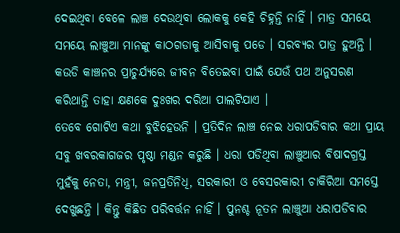ଦେଇଥିବା ବେଳେ ଲାଞ୍ଚ ଦେଉଥିବା ଲୋକକୁ କେହି ଚିହ୍ନନ୍ତି ନାହିଁ । ମାତ୍ର ସମୟେ ସମୟେ ଲାଞ୍ଚୁଆ ମାନଙ୍କୁ କାଠଗଡାକୁ ଆସିବାକୁ ପଡେ । ସରବ୍ୟର ପାତ୍ର ହୁଅନ୍ତି । କଉଡି କାଞ୍ଚନର ପ୍ରାଚୁର୍ଯ୍ୟରେ ଜୀବନ ବିତେଇବା ପାଇଁ ଯେଉଁ ପଥ ଅନୁସରଣ କରିଥାନ୍ତି ତାହା କ୍ଷଣକେ ଦୁଃଖର ଦରିଆ ପାଲଟିଯାଏ ।
ତେବେ ଗୋଟିଏ କଥା ବୁଝିହେଉନି । ପ୍ରତିଦିନ ଲାଞ୍ଚ ନେଇ ଧରାପଡିବାର କଥା ପ୍ରାୟ ସବୁ ଖବରକାଗଜର ପୃଷ୍ଠା ମଣ୍ଡନ କରୁଛି । ଧରା ପଡିଥିବା ଲାଞ୍ଚୁଆର ବିଷାଦଗ୍ରସ୍ତ ମୁହଁକୁ ନେତା, ମନ୍ତ୍ରୀ, ଜନପ୍ରତିନିଧି, ସରକାରୀ ଓ ବେସରକାରୀ ଚାକିରିଆ ସମସ୍ତେ ଦେଖୁଛନ୍ତି । କିନ୍ତୁ କିଛିତ ପରିବର୍ତ୍ତନ ନାହିଁ । ପୁନଶ୍ଚ ନୂତନ ଲାଞ୍ଚୁଆ ଧରାପଡିବାର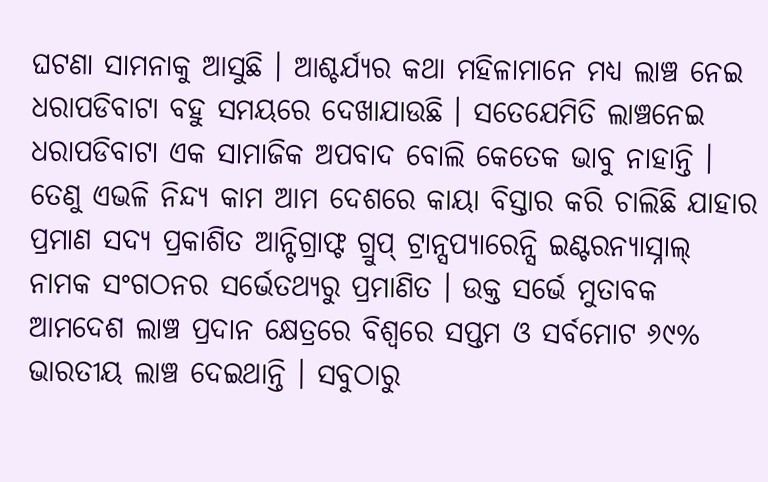ଘଟଣା ସାମନାକୁ ଆସୁଛି । ଆଶ୍ଚର୍ଯ୍ୟର କଥା ମହିଳାମାନେ ମଧ୍ୟ ଲାଞ୍ଚ ନେଇ ଧରାପଡିବାଟା ବହୁ ସମୟରେ ଦେଖାଯାଉଛି । ସତେଯେମିତି ଲାଞ୍ଚନେଇ ଧରାପଡିବାଟା ଏକ ସାମାଜିକ ଅପବାଦ ବୋଲି କେତେକ ଭାବୁ ନାହାନ୍ତି । ତେଣୁ ଏଭଳି ନିନ୍ଦ୍ୟ କାମ ଆମ ଦେଶରେ କାୟା ବିସ୍ତାର କରି ଚାଲିଛି ଯାହାର ପ୍ରମାଣ ସଦ୍ୟ ପ୍ରକାଶିତ ଆନ୍ଟିଗ୍ରାଫ୍ଟ ଗ୍ରୁପ୍ ଟ୍ରାନ୍ସପ୍ୟାରେନ୍ସି ଇଣ୍ଟରନ୍ୟାସ୍ନାଲ୍ ନାମକ ସଂଗଠନର ସର୍ଭେତଥ୍ୟରୁ ପ୍ରମାଣିତ । ଉକ୍ତ ସର୍ଭେ ମୁତାବକ ଆମଦେଶ ଲାଞ୍ଚ ପ୍ରଦାନ କ୍ଷେତ୍ରରେ ବିଶ୍ୱରେ ସପ୍ତମ ଓ ସର୍ବମୋଟ ୬୯% ଭାରତୀୟ ଲାଞ୍ଚ ଦେଇଥାନ୍ତି । ସବୁଠାରୁ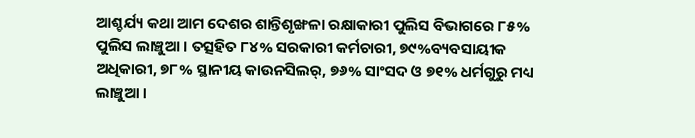ଆଶ୍ଚର୍ଯ୍ୟ କଥା ଆମ ଦେଶର ଶାନ୍ତିଶୃଙ୍ଖଳା ରକ୍ଷାକାରୀ ପୁଲିସ ବିଭାଗରେ ୮୫% ପୁଲିସ ଲାଞ୍ଚୁଆ । ତତ୍ସହିତ ୮୪% ସରକାରୀ କର୍ମଚାରୀ, ୭୯%ବ୍ୟବସାୟୀକ ଅଧିକାରୀ, ୭୮% ସ୍ଥାନୀୟ କାଉନସିଲର୍, ୭୬% ସାଂସଦ ଓ ୭୧% ଧର୍ମଗୁରୁ ମଧ୍ୟ ଲାଞ୍ଚୁଆ ।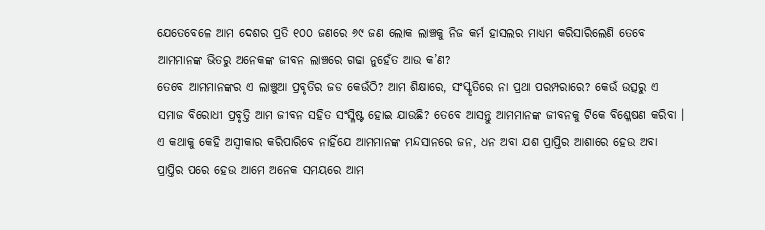ଯେତେବେଳେ ଆମ ଦେଶର ପ୍ରତି ୧୦୦ ଜଣରେ ୬୯ ଜଣ ଲୋକ ଲାଞ୍ଚକୁ ନିଜ କର୍ମ ହାସଲର ମାଧ୍ୟମ କରିସାରିଲେଣି ତେବେ ଆମମାନଙ୍କ ଭିତରୁ ଅନେକଙ୍କ ଜୀବନ ଲାଞ୍ଚରେ ଗଢା ନୁହେଁତ ଆଉ କ’ଣ?
ତେବେ ଆମମାନଙ୍କର ଏ ଲାଞ୍ଚୁଆ ପ୍ରବୃତିର ଜଡ କେଉଁଠି? ଆମ ଶିକ୍ଷାରେ, ସଂସ୍କୃତିରେ ନା ପ୍ରଥା ପରମ୍ପରାରେ? କେଉଁ ଉତ୍ସରୁ ଏ ସମାଜ ବିରୋଧୀ ପ୍ରବୃତ୍ତି ଆମ ଜୀବନ ସହିତ ସଂସ୍ଳିଷ୍ଟ ହୋଇ ଯାଉଛି? ତେବେ ଆସନ୍ତୁ ଆମମାନଙ୍କ ଜୀବନକୁ ଟିକେ ବିଶ୍ଳେଷଣ କରିବା ।
ଏ କଥାକୁ କେହି ଅସ୍ୱୀକାର କରିପାରିବେ ନାହିଁଯେ ଆମମାନଙ୍କ ମନ୍ଦସାନରେ ଜନ, ଧନ ଅବା ଯଶ ପ୍ରାପ୍ତିର ଆଶାରେ ହେଉ ଅବା ପ୍ରାପ୍ତିର ପରେ ହେଉ ଆମେ ଅନେକ ସମୟରେ ଆମ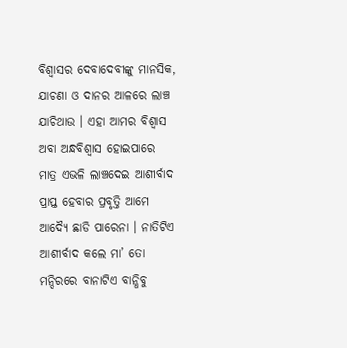ବିଶ୍ୱାସର ଦେବାଦେବୀଙ୍କୁ ମାନସିକ, ଯାଚଣା ଓ ଦାନର ଆଳରେ ଲାଞ୍ଚ ଯାଚିଥାଉ । ଏହା ଆମର ବିଶ୍ୱାସ ଅବା ଅନ୍ଧବିଶ୍ୱାସ ହୋଇପାରେ ମାତ୍ର ଏଭଳି ଲାଞ୍ଚଦେଇ ଆଶୀର୍ବାଦ ପ୍ରାପ୍ତ ହେବାର ପ୍ରବୃତ୍ତି ଆମେ ଆଦ୍ୟୈ ଛାଡି ପାରେନା । ନାତିଟିଏ ଆଶୀର୍ବାଦ କଲେ ମା’ ତୋ ମନ୍ଦିରରେ ବାନାଟିଏ ବାନ୍ଧିବୁ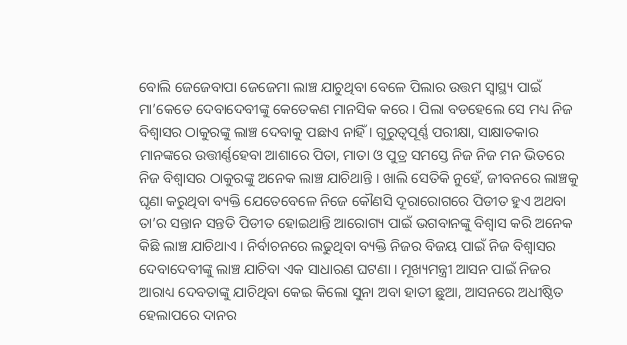ବୋଲି ଜେଜେବାପା ଜେଜେମା ଲାଞ୍ଚ ଯାଚୁଥିବା ବେଳେ ପିଲାର ଉତ୍ତମ ସ୍ୱାସ୍ଥ୍ୟ ପାଇଁ ମା’କେତେ ଦେବାଦେବୀଙ୍କୁ କେତେକଣ ମାନସିକ କରେ । ପିଲା ବଡହେଲେ ସେ ମଧ୍ୟ ନିଜ ବିଶ୍ୱାସର ଠାକୁରଙ୍କୁ ଲାଞ୍ଚ ଦେବାକୁ ପଛାଏ ନାହିଁ । ଗୁରୁତ୍ୱପୂର୍ଣ୍ଣ ପରୀକ୍ଷା, ସାକ୍ଷାତକାର ମାନଙ୍କରେ ଉତ୍ତୀର୍ଣ୍ଣହେବା ଆଶାରେ ପିତା, ମାତା ଓ ପୁତ୍ର ସମସ୍ତେ ନିଜ ନିଜ ମନ ଭିତରେ ନିଜ ବିଶ୍ୱାସର ଠାକୁରଙ୍କୁ ଅନେକ ଲାଞ୍ଚ ଯାଚିଥାନ୍ତି । ଖାଲି ସେତିକି ନୁହେଁ, ଜୀବନରେ ଲାଞ୍ଚକୁ ଘୃଣା କରୁଥିବା ବ୍ୟକ୍ତି ଯେତେବେଳେ ନିଜେ କୌଣସି ଦୂରାରୋଗରେ ପିଡୀତ ହୁଏ ଅଥବା ତା’ର ସନ୍ତାନ ସନ୍ତତି ପିଡୀତ ହୋଇଥାନ୍ତି ଆରୋଗ୍ୟ ପାଇଁ ଭଗବାନଙ୍କୁ ବିଶ୍ୱାସ କରି ଅନେକ କିଛି ଲାଞ୍ଚ ଯାଚିଥାଏ । ନିର୍ବାଚନରେ ଲଢୁଥିବା ବ୍ୟକ୍ତି ନିଜର ବିଜୟ ପାଇଁ ନିଜ ବିଶ୍ୱାସର ଦେବାଦେବୀଙ୍କୁ ଲାଞ୍ଚ ଯାଚିବା ଏକ ସାଧାରଣ ଘଟଣା । ମୂଖ୍ୟମନ୍ତ୍ରୀ ଆସନ ପାଇଁ ନିଜର ଆରାଧ୍ୟ ଦେବତାଙ୍କୁ ଯାଚିଥିବା କେଇ କିଲୋ ସୁନା ଅବା ହାତୀ ଛୁଆ, ଆସନରେ ଅଧୀଷ୍ଠିତ ହେଲାପରେ ଦାନର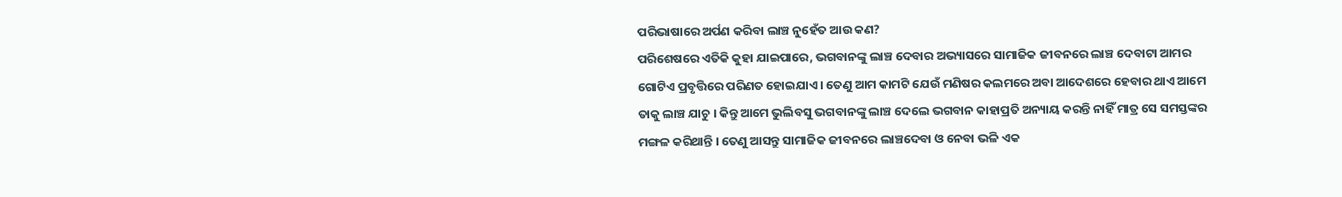ପରିଭାଷାରେ ଅର୍ପଣ କରିବା ଲାଞ୍ଚ ନୁହେଁତ ଆଉ କଣ?
ପରିଶେଷରେ ଏତିକି କୁହା ଯାଇପାରେ, ଭଗବାନଙ୍କୁ ଲାଞ୍ଚ ଦେବାର ଅଭ୍ୟାସରେ ସାମାଜିକ ଜୀବନରେ ଲାଞ୍ଚ ଦେବାଟା ଆମର ଗୋଟିଏ ପ୍ରବୃତ୍ତିରେ ପରିଣତ ହୋଇଯାଏ । ତେଣୁ ଆମ କାମଟି ଯେଉଁ ମଣିଷର କଲମରେ ଅବା ଆଦେଶରେ ହେବାର ଥାଏ ଆମେ ତାକୁ ଲାଞ୍ଚ ଯାଚୁ । କିନ୍ତୁ ଆମେ ଭୁଲିବସୁ ଭଗବାନଙ୍କୁ ଲାଞ୍ଚ ଦେଲେ ଭଗବାନ କାହାପ୍ରତି ଅନ୍ୟାୟ କରନ୍ତି ନାହିଁ ମାତ୍ର ସେ ସମସ୍ତଙ୍କର ମଙ୍ଗଳ କରିଥାନ୍ତି । ତେଣୁ ଆସନ୍ତୁ ସାମାଜିକ ଜୀବନରେ ଲାଞ୍ଚଦେବା ଓ ନେବା ଭଳି ଏକ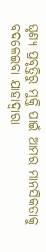ଘୃଣ୍ୟ ପ୍ରବୃତ୍ତିରୁ ମୁକ୍ତି ପାଇଁ ଆମର ମାନସିକତାକୁ ବଦଳେଇବା ଯାହାଦ୍ୱାରା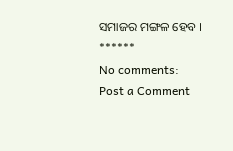ସମାଜର ମଙ୍ଗଳ ହେବ ।
******
No comments:
Post a Comment